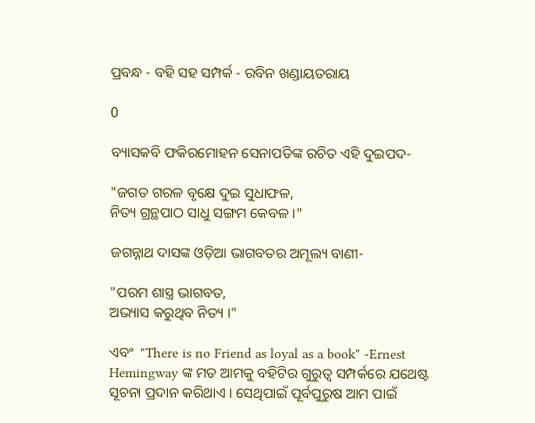ପ୍ରବନ୍ଧ - ବହି ସହ ସମ୍ପର୍କ - ରବିନ ଖଣ୍ଡାୟତରାୟ

0

ବ୍ୟାସକବି ଫକିରମୋହନ ସେନାପତିଙ୍କ ରଚିତ ଏହି ଦୁଇପଦ-

"ଜଗତ ଗରଳ ବୃକ୍ଷେ ଦୁଇ ସୁଧାଫଳ,
ନିତ୍ୟ ଗ୍ରନ୍ଥପାଠ ସାଧୁ ସଙ୍ଗମ କେବଳ ।"

ଜଗନ୍ନାଥ ଦାସଙ୍କ ଓଡ଼ିଆ ଭାଗବତର ଅମୂଲ୍ୟ ବାଣୀ-

"ପରମ ଶାସ୍ତ୍ର ଭାଗବତ,
ଅଭ୍ୟାସ କରୁଥିବ ନିତ୍ୟ ।"

ଏବଂ  "There is no Friend as loyal as a book" -Ernest Hemingway ଙ୍କ ମତ ଆମକୁ ବହିଟିର ଗୁରୁତ୍ୱ ସମ୍ପର୍କରେ ଯଥେଷ୍ଟ ସୂଚନା ପ୍ରଦାନ କରିଥାଏ । ସେଥିପାଇଁ ପୂର୍ବପୁରୁଷ ଆମ ପାଇଁ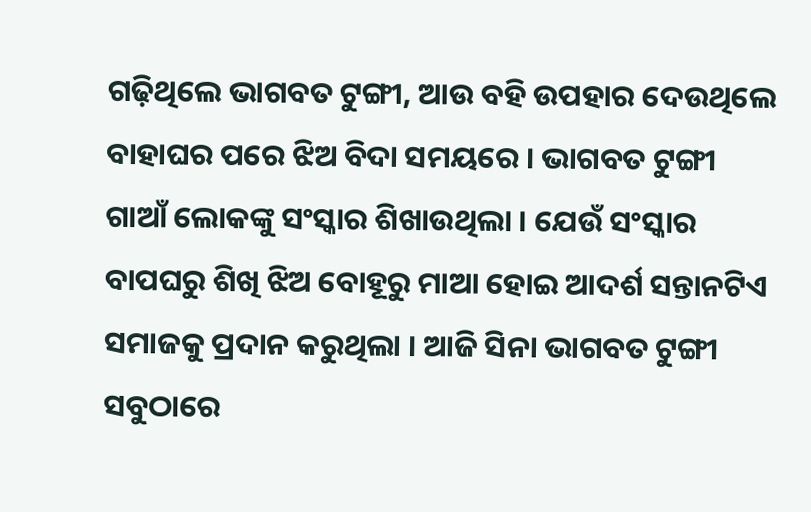ଗଢ଼ିଥିଲେ ଭାଗବତ ଟୁଙ୍ଗୀ, ଆଉ ବହି ଉପହାର ଦେଉଥିଲେ ବାହାଘର ପରେ ଝିଅ ବିଦା ସମୟରେ । ଭାଗବତ ଟୁଙ୍ଗୀ ଗାଆଁ ଲୋକଙ୍କୁ ସଂସ୍କାର ଶିଖାଉଥିଲା । ଯେଉଁ ସଂସ୍କାର ବାପଘରୁ ଶିଖି ଝିଅ ବୋହୂରୁ ମାଆ ହୋଇ ଆଦର୍ଶ ସନ୍ତାନଟିଏ ସମାଜକୁ ପ୍ରଦାନ କରୁଥିଲା । ଆଜି ସିନା ଭାଗବତ ଟୁଙ୍ଗୀ ସବୁଠାରେ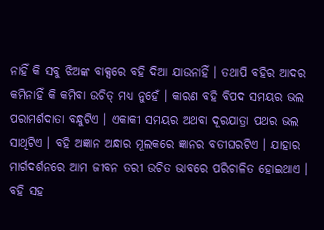ନାହିଁ କି ସବୁ ଝିଅଙ୍କ ବାକ୍ସରେ ବହି ଦିଆ ଯାଉନାହିଁ । ତଥାପି ବହିର ଆଦର କମିନାହିଁ କି କମିବା ଉଚିତ୍ ମଧ୍ୟ ନୁହେଁ । କାରଣ ବହି ବିପଦ ସମୟର ଭଲ ପରାମର୍ଶଦାତା ବନ୍ଧୁଟିଏ । ଏକାକୀ ସମୟର ଅଥବା ଦୂରଯାତ୍ରା ପଥର ଭଲ ସାଥିଟିଏ । ବହି ଅଜ୍ଞାନ ଅନ୍ଧାର ମୂଲକରେ ଜ୍ଞାନର ବତୀଘରଟିଏ । ଯାହାର ମାର୍ଗଦର୍ଶନରେ ଆମ ଜୀବନ ତରୀ ଉଚିତ ଭାବରେ ପରିଚାଳିତ ହୋଇଥାଏ । ବହି ସହ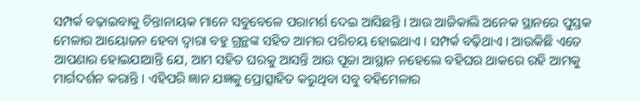ସମ୍ପର୍କ ବଢ଼ାଇବାକୁ ଚିନ୍ତାନାୟକ ମାନେ ସବୁବେଳେ ପରାମର୍ଶ ଦେଇ ଆସିଛନ୍ତି । ଆଉ ଆଜିକାଲି ଅନେକ ସ୍ଥାନରେ ପୁସ୍ତକ ମେଳାର ଆୟୋଜନ ହେବା ଦ୍ୱାରା ବହୁ ଗ୍ରନ୍ଥଙ୍କ ସହିତ ଆମର ପରିଚୟ ହୋଇଥାଏ । ସମ୍ପର୍କ ବଢ଼ିଥାଏ । ଆଉକିଛି ଏତେ ଆପଣାର ହୋଇଯାଆନ୍ତି ଯେ, ଆମ ସହିତ ଘରକୁ ଆସନ୍ତି ଆଉ ପୂଜା ଆସ୍ଥାନ ନହେଲେ ବହିଘର ଥାକରେ ରହି ଆମକୁ ମାର୍ଗଦର୍ଶନ କରାନ୍ତି । ଏହିପରି ଜ୍ଞାନ ଯଜ୍ଞକୁ ପ୍ରୋତ୍ସାହିତ କରୁଥିବା ସବୁ ବହିମେଳାର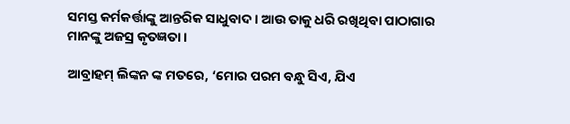ସମସ୍ତ କର୍ମକର୍ତ୍ତାଙ୍କୁ ଆନ୍ତରିକ ସାଧୁବାଦ । ଆଉ ତାକୁ ଧରି ରଖିଥିବା ପାଠାଗାର ମାନଙ୍କୁ ଅଜସ୍ର କୃତଜ୍ଞତା ।

ଆବ୍ରାହମ୍‌ ଲିଙ୍କନ ଙ୍କ ମତରେ, ‘ମୋର ପରମ ବନ୍ଧୁ ସିଏ, ଯିଏ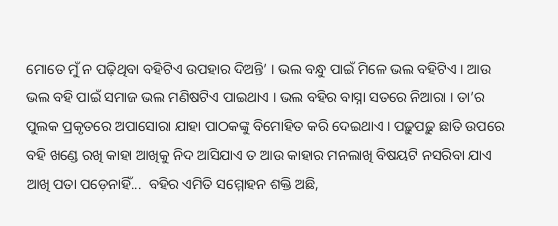ମୋତେ ମୁଁ ନ ପଢ଼ିଥିବା ବହିଟିଏ ଉପହାର ଦିଅନ୍ତି’ । ଭଲ ବନ୍ଧୁ ପାଇଁ ମିଳେ ଭଲ ବହିଟିଏ । ଆଉ ଭଲ ବହି ପାଇଁ ସମାଜ ଭଲ ମଣିଷଟିଏ ପାଇଥାଏ । ଭଲ ବହିର ବାସ୍ନା ସତରେ ନିଆରା । ତା’ର ପୁଲକ ପ୍ରକୃତରେ ଅପାସୋରା ଯାହା ପାଠକଙ୍କୁ ବିମୋହିତ କରି ଦେଇଥାଏ । ପଢ଼ୁପଢ଼ୁ ଛାତି ଉପରେ ବହି ଖଣ୍ଡେ ରଖି କାହା ଆଖିକୁ ନିଦ ଆସିଯାଏ ତ ଆଉ କାହାର ମନଲାଖି ବିଷୟଟି ନସରିବା ଯାଏ ଆଖି ପତା ପଡ଼େନାହିଁ...  ବହିର ଏମିତି ସମ୍ମୋହନ ଶକ୍ତି ଅଛି,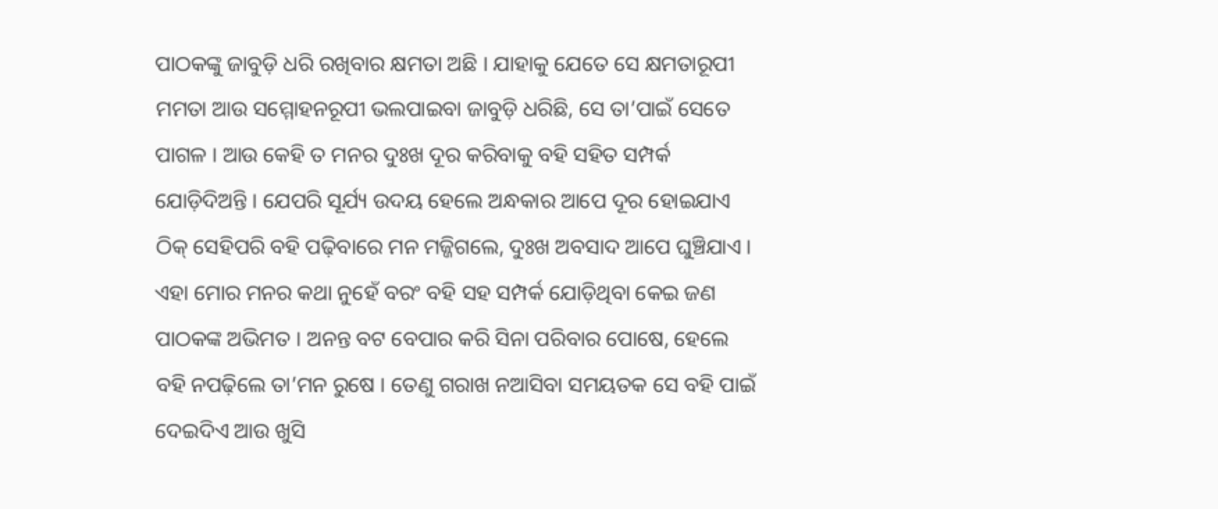ପାଠକଙ୍କୁ ଜାବୁଡ଼ି ଧରି ରଖିବାର କ୍ଷମତା ଅଛି । ଯାହାକୁ ଯେତେ ସେ କ୍ଷମତାରୂପୀ ମମତା ଆଉ ସମ୍ମୋହନରୂପୀ ଭଲପାଇବା ଜାବୁଡ଼ି ଧରିଛି, ସେ ତା’ପାଇଁ ସେତେ ପାଗଳ । ଆଉ କେହି ତ ମନର ଦୁଃଖ ଦୂର କରିବାକୁ ବହି ସହିତ ସମ୍ପର୍କ ଯୋଡ଼ିଦିଅନ୍ତି । ଯେପରି ସୂର୍ଯ୍ୟ ଉଦୟ ହେଲେ ଅନ୍ଧକାର ଆପେ ଦୂର ହୋଇଯାଏ ଠିକ୍‌ ସେହିପରି ବହି ପଢ଼ିବାରେ ମନ ମଜ୍ଜିଗଲେ, ଦୁଃଖ ଅବସାଦ ଆପେ ଘୁଞ୍ଚିଯାଏ । ଏହା ମୋର ମନର କଥା ନୁହେଁ ବରଂ ବହି ସହ ସମ୍ପର୍କ ଯୋଡ଼ିଥିବା କେଇ ଜଣ ପାଠକଙ୍କ ଅଭିମତ । ଅନନ୍ତ ବଟ ବେପାର କରି ସିନା ପରିବାର ପୋଷେ, ହେଲେ ବହି ନପଢ଼ିଲେ ତା’ମନ ରୁଷେ । ତେଣୁ ଗରାଖ ନଆସିବା ସମୟତକ ସେ ବହି ପାଇଁ ଦେଇଦିଏ ଆଉ ଖୁସି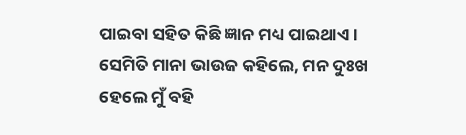ପାଇବା ସହିତ କିଛି ଜ୍ଞାନ ମଧ୍ୟ ପାଇଥାଏ । ସେମିତି ମାନା ଭାଉଜ କହିଲେ, ମନ ଦୁଃଖ ହେଲେ ମୁଁ ବହି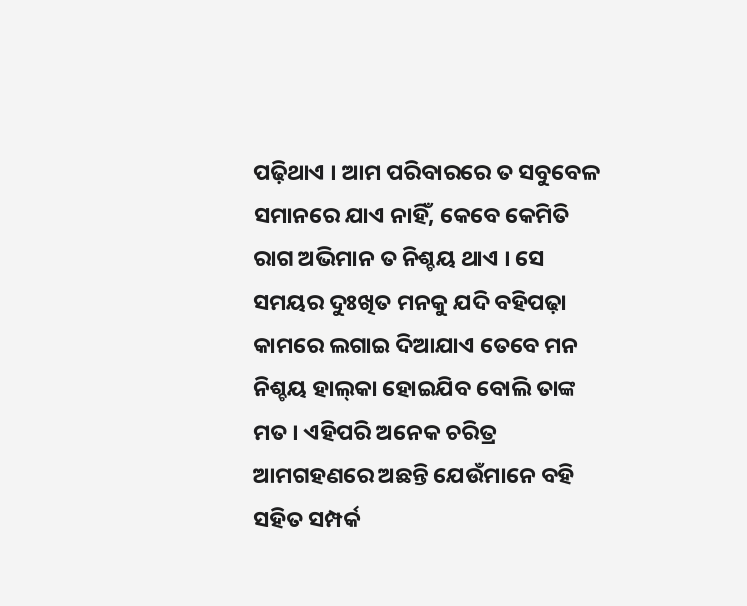ପଢ଼ିଥାଏ । ଆମ ପରିବାରରେ ତ ସବୁବେଳ ସମାନରେ ଯାଏ ନାହିଁ, କେବେ କେମିତି ରାଗ ଅଭିମାନ ତ ନିଶ୍ଚୟ ଥାଏ । ସେ ସମୟର ଦୁଃଖିତ ମନକୁ ଯଦି ବହିପଢ଼ା କାମରେ ଲଗାଇ ଦିଆଯାଏ ତେବେ ମନ ନିଶ୍ଚୟ ହାଲ୍‌କା ହୋଇଯିବ ବୋଲି ତାଙ୍କ ମତ । ଏହିପରି ଅନେକ ଚରିତ୍ର ଆମଗହଣରେ ଅଛନ୍ତି ଯେଉଁମାନେ ବହି ସହିତ ସମ୍ପର୍କ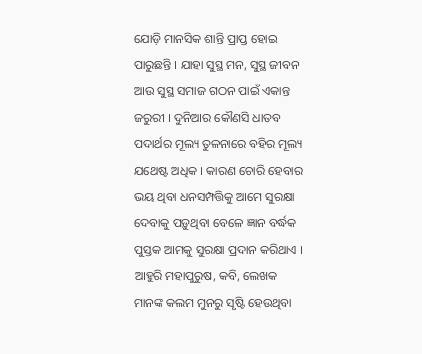ଯୋଡ଼ି ମାନସିକ ଶାନ୍ତି ପ୍ରାପ୍ତ ହୋଇ ପାରୁଛନ୍ତି । ଯାହା ସୁସ୍ଥ ମନ, ସୁସ୍ଥ ଜୀବନ ଆଉ ସୁସ୍ଥ ସମାଜ ଗଠନ ପାଇଁ ଏକାନ୍ତ ଜରୁରୀ । ଦୁନିଆର କୌଣସି ଧାତବ ପଦାର୍ଥର ମୂଲ୍ୟ ତୁଳନାରେ ବହିର ମୂଲ୍ୟ ଯଥେଷ୍ଟ ଅଧିକ । କାରଣ ଚୋରି ହେବାର ଭୟ ଥିବା ଧନସମ୍ପତ୍ତିକୁ ଆମେ ସୁରକ୍ଷା ଦେବାକୁ ପଡ଼ୁଥିବା ବେଳେ ଜ୍ଞାନ ବର୍ଦ୍ଧକ ପୁସ୍ତକ ଆମକୁ ସୁରକ୍ଷା ପ୍ରଦାନ କରିଥାଏ । ଆହୁରି ମହାପୁରୁଷ, କବି, ଲେଖକ ମାନଙ୍କ କଲମ ମୁନରୁ ସୃଷ୍ଟି ହେଉଥିବା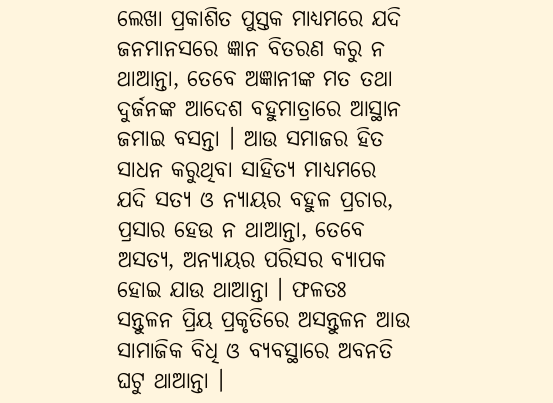ଲେଖା ପ୍ରକାଶିତ ପୁସ୍ତକ ମାଧ୍ୟମରେ ଯଦି ଜନମାନସରେ ଜ୍ଞାନ ବିତରଣ କରୁ ନ ଥାଆନ୍ତା, ତେବେ ଅଜ୍ଞାନୀଙ୍କ ମତ ତଥା ଦୁର୍ଜନଙ୍କ ଆଦେଶ ବହୁମାତ୍ରାରେ ଆସ୍ଥାନ ଜମାଇ ବସନ୍ତା । ଆଉ ସମାଜର ହିତ ସାଧନ କରୁଥିବା ସାହିତ୍ୟ ମାଧ୍ୟମରେ ଯଦି ସତ୍ୟ ଓ ନ୍ୟାୟର ବହୁଳ ପ୍ରଚାର, ପ୍ରସାର ହେଉ ନ ଥାଆନ୍ତା, ତେବେ ଅସତ୍ୟ, ଅନ୍ୟାୟର ପରିସର ବ୍ୟାପକ ହୋଇ ଯାଉ ଥାଆନ୍ତା । ଫଳତଃ ସନ୍ତୁଳନ ପ୍ରିୟ ପ୍ରକୃତିରେ ଅସନ୍ତୁଳନ ଆଉ ସାମାଜିକ ବିଧି ଓ ବ୍ୟବସ୍ଥାରେ ଅବନତି ଘଟୁ ଥାଆନ୍ତା ।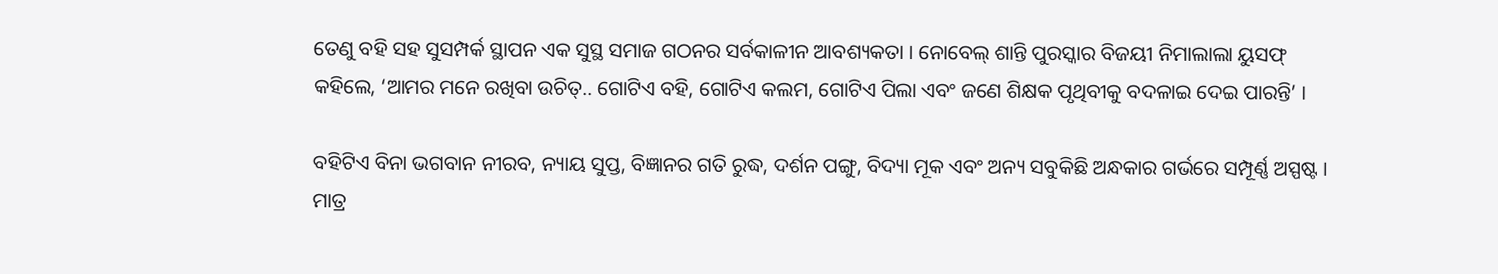ତେଣୁ ବହି ସହ ସୁସମ୍ପର୍କ ସ୍ଥାପନ ଏକ ସୁସ୍ଥ ସମାଜ ଗଠନର ସର୍ବକାଳୀନ ଆବଶ୍ୟକତା । ନୋବେଲ୍‌ ଶାନ୍ତି ପୁରସ୍କାର ବିଜୟୀ ନିମାଲାଲା ୟୁସଫ୍‌ କହିଲେ, ‘ଆମର ମନେ ରଖିବା ଉଚିତ୍‌.. ଗୋଟିଏ ବହି, ଗୋଟିଏ କଲମ, ଗୋଟିଏ ପିଲା ଏବଂ ଜଣେ ଶିକ୍ଷକ ପୃଥିବୀକୁ ବଦଳାଇ ଦେଇ ପାରନ୍ତି’ ।

ବହିଟିଏ ବିନା ଭଗବାନ ନୀରବ, ନ୍ୟାୟ ସୁପ୍ତ, ବିଜ୍ଞାନର ଗତି ରୁଦ୍ଧ, ଦର୍ଶନ ପଙ୍ଗୁ, ବିଦ୍ୟା ମୂକ ଏବଂ ଅନ୍ୟ ସବୁକିଛି ଅନ୍ଧକାର ଗର୍ଭରେ ସମ୍ପୂର୍ଣ୍ଣ ଅସ୍ପଷ୍ଟ । ମାତ୍ର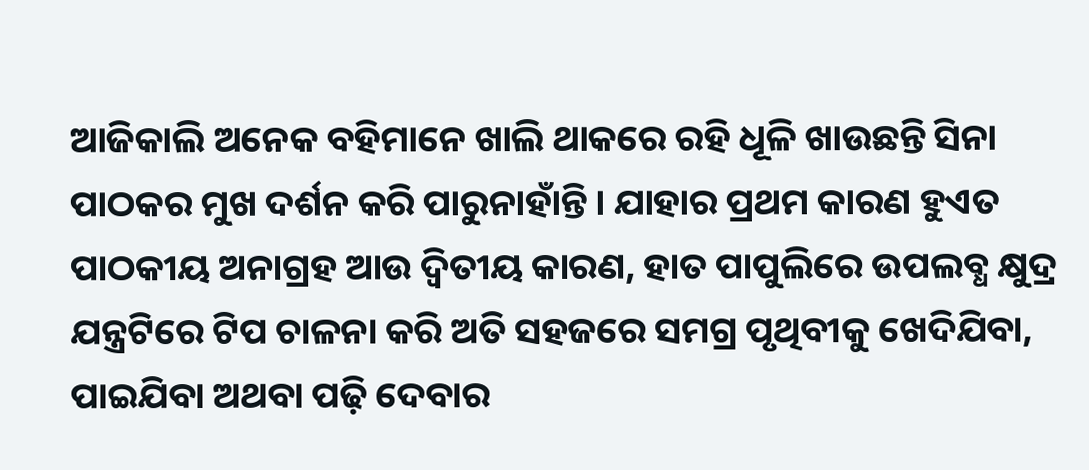ଆଜିକାଲି ଅନେକ ବହିମାନେ ଖାଲି ଥାକରେ ରହି ଧୂଳି ଖାଉଛନ୍ତି ସିନା ପାଠକର ମୁଖ ଦର୍ଶନ କରି ପାରୁନାହାଁନ୍ତି । ଯାହାର ପ୍ରଥମ କାରଣ ହୁଏତ ପାଠକୀୟ ଅନାଗ୍ରହ ଆଉ ଦ୍ୱିତୀୟ କାରଣ, ହାତ ପାପୁଲିରେ ଉପଲବ୍ଧ କ୍ଷୁଦ୍ର ଯନ୍ତ୍ରଟିରେ ଟିପ ଚାଳନା କରି ଅତି ସହଜରେ ସମଗ୍ର ପୃଥିବୀକୁ ଖେଦିଯିବା, ପାଇଯିବା ଅଥବା ପଢ଼ି ଦେବାର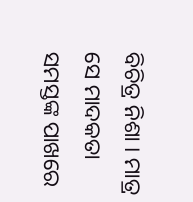ବିଚିତ୍ର ନିଶା । ମାତ୍ର ସେ ମାଦକତା ସମସ୍ତଙ୍କ ପାଖରେ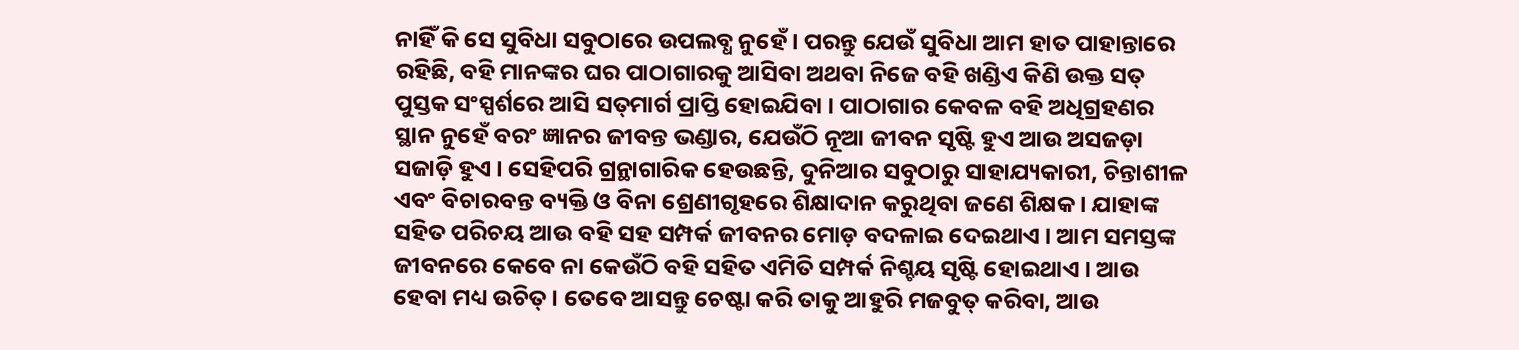ନାହିଁ କି ସେ ସୁବିଧା ସବୁଠାରେ ଉପଲବ୍ଧ ନୁହେଁ । ପରନ୍ତୁ ଯେଉଁ ସୁବିଧା ଆମ ହାତ ପାହାନ୍ତାରେ ରହିଛି, ବହି ମାନଙ୍କର ଘର ପାଠାଗାରକୁ ଆସିବା ଅଥବା ନିଜେ ବହି ଖଣ୍ଡିଏ କିଣି ଉକ୍ତ ସତ୍ ପୁସ୍ତକ ସଂସ୍ପର୍ଶରେ ଆସି ସତ୍‌ମାର୍ଗ ପ୍ରାପ୍ତି ହୋଇଯିବା । ପାଠାଗାର କେବଳ ବହି ଅଧିଗ୍ରହଣର ସ୍ଥାନ ନୁହେଁ ବରଂ ଜ୍ଞାନର ଜୀବନ୍ତ ଭଣ୍ଡାର, ଯେଉଁଠି ନୂଆ ଜୀବନ ସୃଷ୍ଟି ହୁଏ ଆଉ ଅସଜଡ଼ା ସଜାଡ଼ି ହୁଏ । ସେହିପରି ଗ୍ରନ୍ଥାଗାରିକ ହେଉଛନ୍ତି, ଦୁନିଆର ସବୁଠାରୁ ସାହାଯ୍ୟକାରୀ, ଚିନ୍ତାଶୀଳ ଏବଂ ବିଚାରବନ୍ତ ବ୍ୟକ୍ତି ଓ ବିନା ଶ୍ରେଣୀଗୃହରେ ଶିକ୍ଷାଦାନ କରୁଥିବା ଜଣେ ଶିକ୍ଷକ । ଯାହାଙ୍କ ସହିତ ପରିଚୟ ଆଉ ବହି ସହ ସମ୍ପର୍କ ଜୀବନର ମୋଡ଼ ବଦଳାଇ ଦେଇଥାଏ । ଆମ ସମସ୍ତଙ୍କ ଜୀବନରେ କେବେ ନା କେଉଁଠି ବହି ସହିତ ଏମିତି ସମ୍ପର୍କ ନିଶ୍ଚୟ ସୃଷ୍ଟି ହୋଇଥାଏ । ଆଉ ହେବା ମଧ୍ୟ ଉଚିତ୍ । ତେବେ ଆସନ୍ତୁ ଚେଷ୍ଟା କରି ତାକୁ ଆହୁରି ମଜବୁତ୍‌ କରିବା, ଆଉ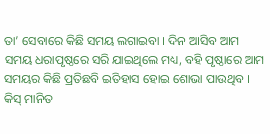ତା’ ସେବାରେ କିଛି ସମୟ ଲଗାଇବା । ଦିନ ଆସିବ ଆମ ସମୟ ଧରାପୃଷ୍ଠରେ ସରି ଯାଇଥିଲେ ମଧ୍ୟ, ବହି ପୃଷ୍ଠାରେ ଆମ ସମୟର କିଛି ପ୍ରତିଛବି ଇତିହାସ ହୋଇ ଶୋଭା ପାଉଥିବ ।
କିସ୍‌ ମାନିତ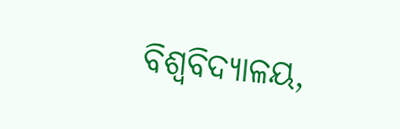ବିଶ୍ୱବିଦ୍ୟାଳୟ,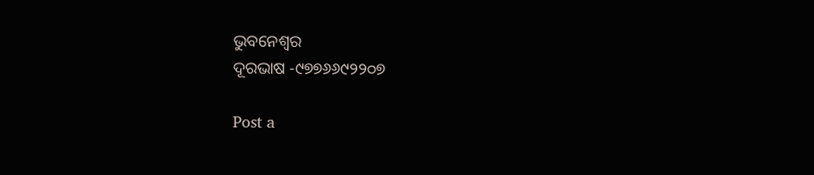ଭୁବନେଶ୍ୱର
ଦୂରଭାଷ -୯୭୭୬୬୯୨୨୦୭

Post a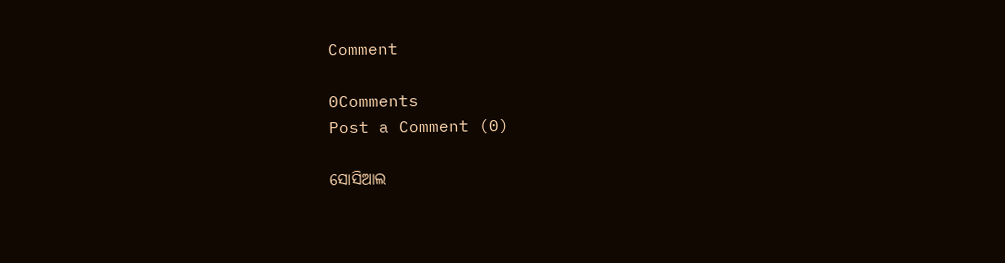Comment

0Comments
Post a Comment (0)

ସୋସିଆଲ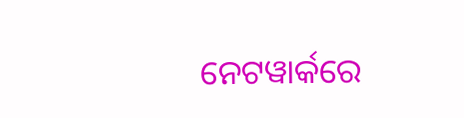ନେଟୱାର୍କରେ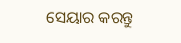ସେୟାର କରନ୍ତୁ